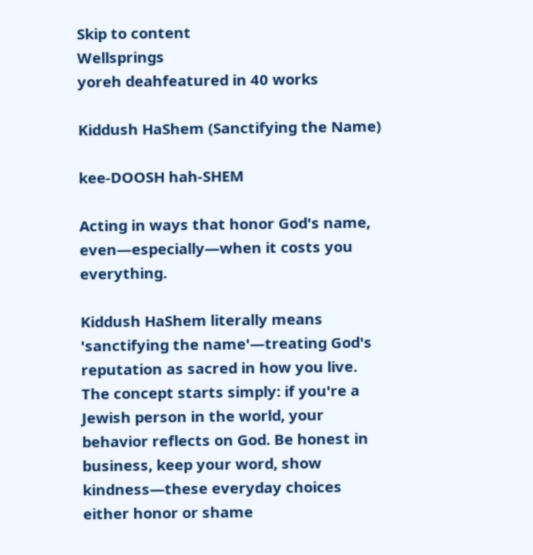Skip to content
Wellsprings
yoreh deahfeatured in 40 works

Kiddush HaShem (Sanctifying the Name)

kee-DOOSH hah-SHEM

Acting in ways that honor God's name, even—especially—when it costs you everything.

Kiddush HaShem literally means 'sanctifying the name'—treating God's reputation as sacred in how you live. The concept starts simply: if you're a Jewish person in the world, your behavior reflects on God. Be honest in business, keep your word, show kindness—these everyday choices either honor or shame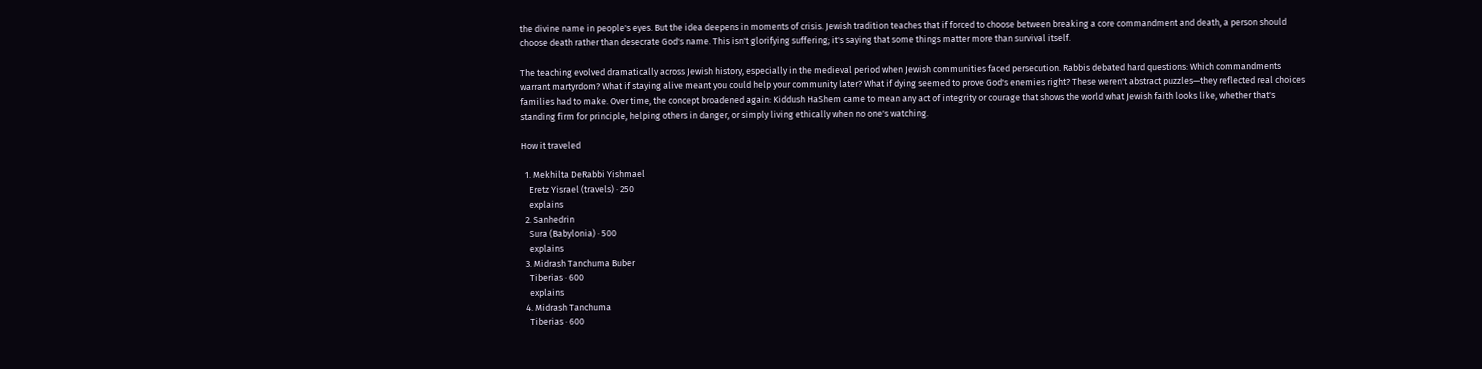the divine name in people's eyes. But the idea deepens in moments of crisis. Jewish tradition teaches that if forced to choose between breaking a core commandment and death, a person should choose death rather than desecrate God's name. This isn't glorifying suffering; it's saying that some things matter more than survival itself.

The teaching evolved dramatically across Jewish history, especially in the medieval period when Jewish communities faced persecution. Rabbis debated hard questions: Which commandments warrant martyrdom? What if staying alive meant you could help your community later? What if dying seemed to prove God's enemies right? These weren't abstract puzzles—they reflected real choices families had to make. Over time, the concept broadened again: Kiddush HaShem came to mean any act of integrity or courage that shows the world what Jewish faith looks like, whether that's standing firm for principle, helping others in danger, or simply living ethically when no one's watching.

How it traveled

  1. Mekhilta DeRabbi Yishmael
    Eretz Yisrael (travels) · 250
    explains
  2. Sanhedrin
    Sura (Babylonia) · 500
    explains
  3. Midrash Tanchuma Buber
    Tiberias · 600
    explains
  4. Midrash Tanchuma
    Tiberias · 600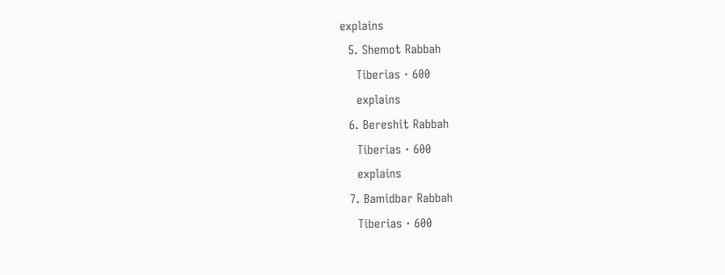explains
  5. Shemot Rabbah
    Tiberias · 600
    explains
  6. Bereshit Rabbah
    Tiberias · 600
    explains
  7. Bamidbar Rabbah
    Tiberias · 600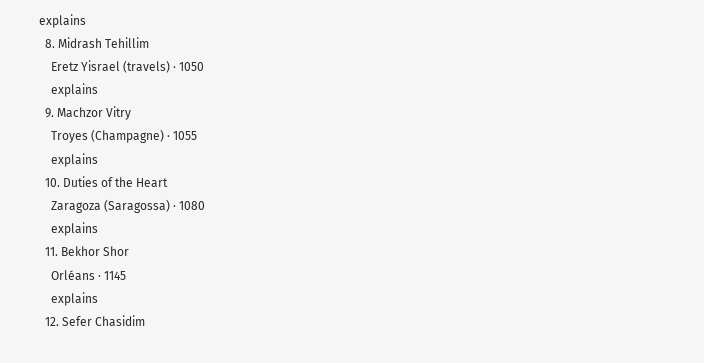explains
  8. Midrash Tehillim
    Eretz Yisrael (travels) · 1050
    explains
  9. Machzor Vitry
    Troyes (Champagne) · 1055
    explains
  10. Duties of the Heart
    Zaragoza (Saragossa) · 1080
    explains
  11. Bekhor Shor
    Orléans · 1145
    explains
  12. Sefer Chasidim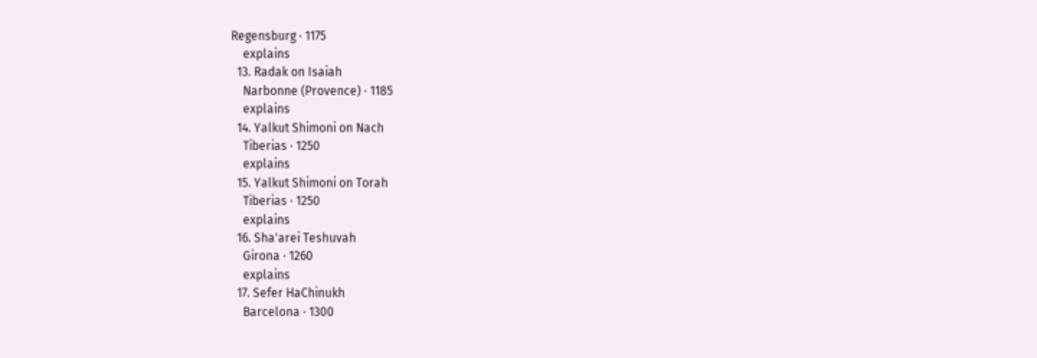Regensburg · 1175
    explains
  13. Radak on Isaiah
    Narbonne (Provence) · 1185
    explains
  14. Yalkut Shimoni on Nach
    Tiberias · 1250
    explains
  15. Yalkut Shimoni on Torah
    Tiberias · 1250
    explains
  16. Sha'arei Teshuvah
    Girona · 1260
    explains
  17. Sefer HaChinukh
    Barcelona · 1300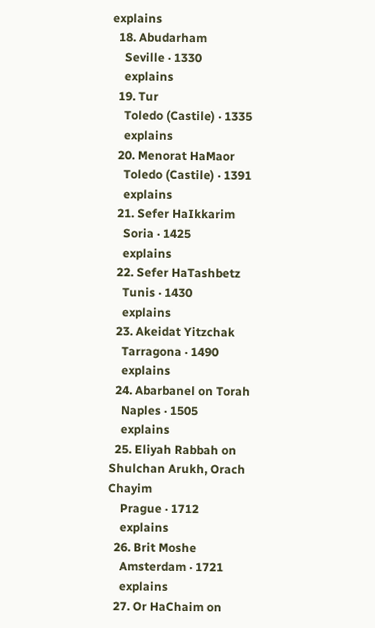explains
  18. Abudarham
    Seville · 1330
    explains
  19. Tur
    Toledo (Castile) · 1335
    explains
  20. Menorat HaMaor
    Toledo (Castile) · 1391
    explains
  21. Sefer HaIkkarim
    Soria · 1425
    explains
  22. Sefer HaTashbetz
    Tunis · 1430
    explains
  23. Akeidat Yitzchak
    Tarragona · 1490
    explains
  24. Abarbanel on Torah
    Naples · 1505
    explains
  25. Eliyah Rabbah on Shulchan Arukh, Orach Chayim
    Prague · 1712
    explains
  26. Brit Moshe
    Amsterdam · 1721
    explains
  27. Or HaChaim on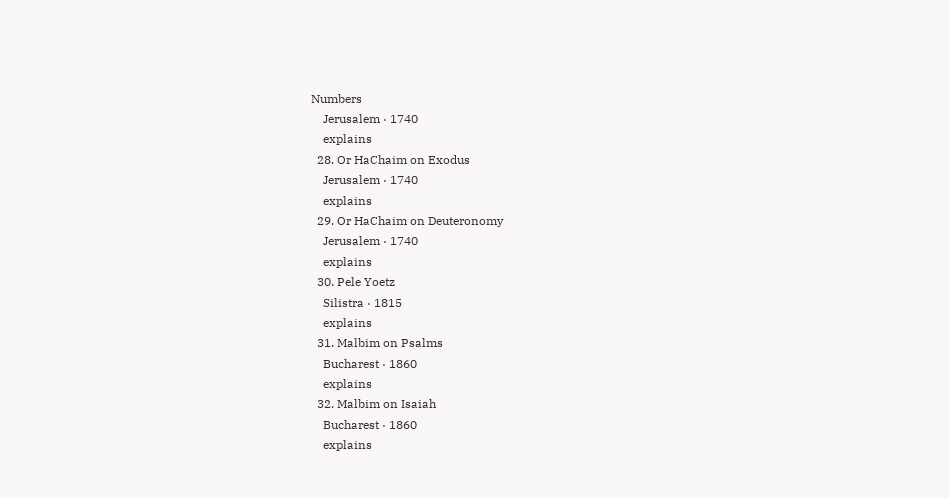Numbers
    Jerusalem · 1740
    explains
  28. Or HaChaim on Exodus
    Jerusalem · 1740
    explains
  29. Or HaChaim on Deuteronomy
    Jerusalem · 1740
    explains
  30. Pele Yoetz
    Silistra · 1815
    explains
  31. Malbim on Psalms
    Bucharest · 1860
    explains
  32. Malbim on Isaiah
    Bucharest · 1860
    explains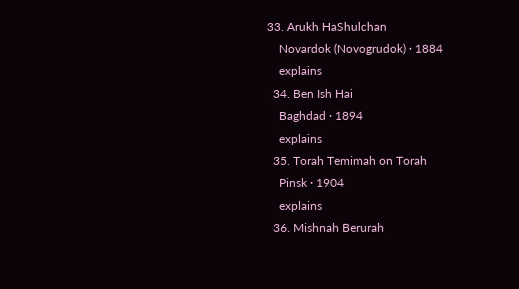33. Arukh HaShulchan
    Novardok (Novogrudok) · 1884
    explains
  34. Ben Ish Hai
    Baghdad · 1894
    explains
  35. Torah Temimah on Torah
    Pinsk · 1904
    explains
  36. Mishnah Berurah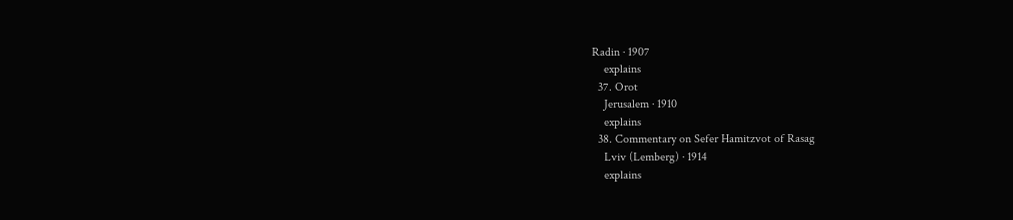Radin · 1907
    explains
  37. Orot
    Jerusalem · 1910
    explains
  38. Commentary on Sefer Hamitzvot of Rasag
    Lviv (Lemberg) · 1914
    explains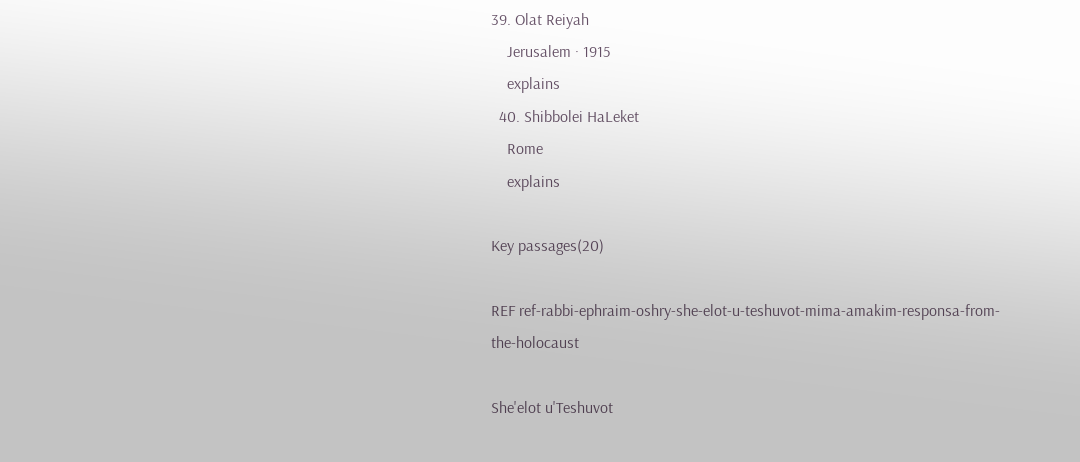39. Olat Reiyah
    Jerusalem · 1915
    explains
  40. Shibbolei HaLeket
    Rome
    explains

Key passages(20)

REF ref-rabbi-ephraim-oshry-she-elot-u-teshuvot-mima-amakim-responsa-from-the-holocaust

She'elot u'Teshuvot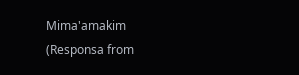Mima'amakim (Responsa from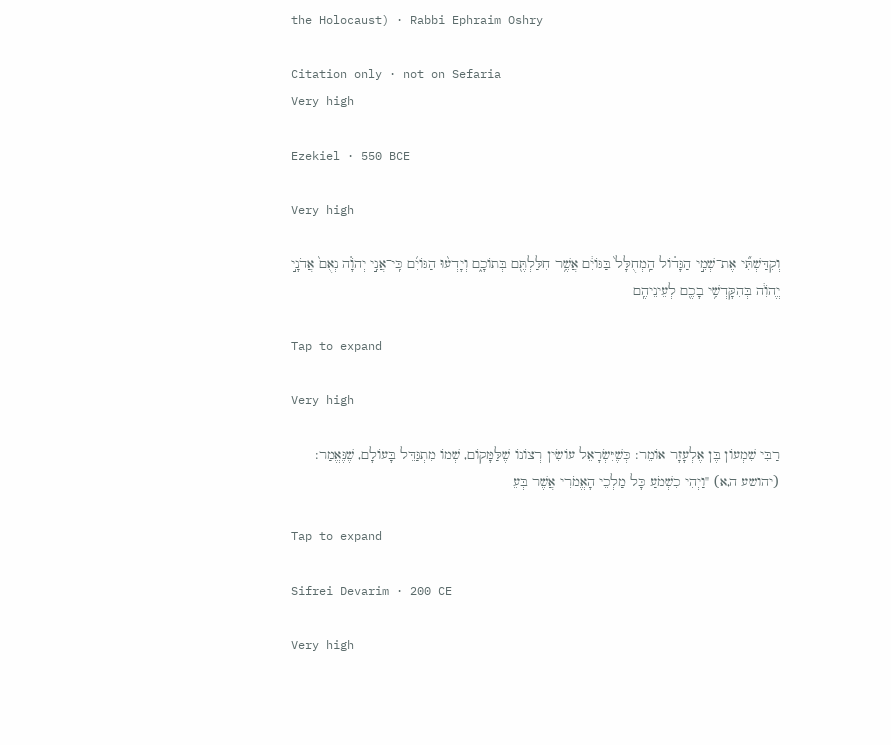the Holocaust) · Rabbi Ephraim Oshry

Citation only · not on Sefaria
Very high

Ezekiel · 550 BCE

Very high

וְקִדַּשְׁתִּ֞י אֶת־שְׁמִ֣י הַגָּד֗וֹל הַֽמְחֻלָּל֙ בַּגּוֹיִ֔ם אֲשֶׁ֥ר חִלַּלְתֶּ֖ם בְּתוֹכָ֑ם וְיָדְע֨וּ הַגּוֹיִ֜ם כִּֽי־אֲנִ֣י יְהֹוָ֗ה נְאֻם֙ אֲדֹנָ֣י יֱהֹוִ֔ה בְּהִקָּדְשִׁ֥י בָכֶ֖ם לְעֵינֵיהֶֽם

Tap to expand

Very high

רַבִּי שִׁמְעוֹן בֶּן אֶלְעָזָר אוֹמֵר: כְּשֶׁיִּשְׂרָאֵל עוֹשִׂין רְצוֹנוֹ שֶׁלַּמָּקוֹם, שְׁמוֹ מִתְגַּדֵּל בָּעוֹלָם, שֶׁנֶּאֱמַר: (יהושע ה,א) "וַיְהִי כִשְׁמֹעַ כָּל מַלְכֵי הָאֱמֹרִי אֲשֶׁר בְּעֵ

Tap to expand

Sifrei Devarim · 200 CE

Very high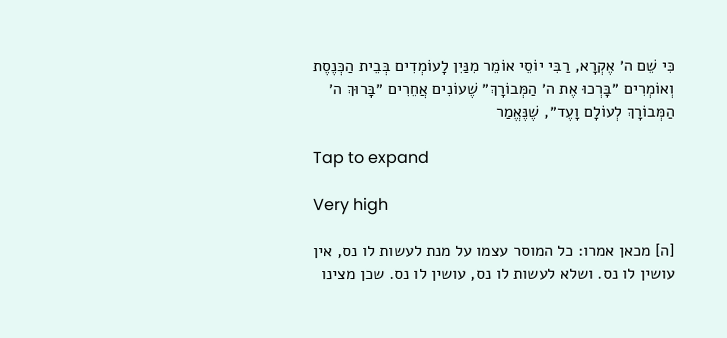כִּי שֵׁם ה׳ אֶקְרָא, רַבִּי יוֹסֵי אוֹמֵר מִנַּיִן לָעוֹמְדִים בְּבֵית הַכְּנֶסֶת וְאוֹמְרִים ״בָּרְכוּ אֶת ה׳ הַמְּבוֹרָךְ״ שֶׁעוֹנִים אֲחֵרִים ״בָּרוּךְ ה׳ הַמְּבוֹרָךְ לְעוֹלָם וָעֶד״, שֶׁנֶּאֱמַר

Tap to expand

Very high

[ה] מכאן אמרו: כל המוסר עצמו על מנת לעשות לו נס, אין עושין לו נס. ושלא לעשות לו נס, עושין לו נס. שכן מצינו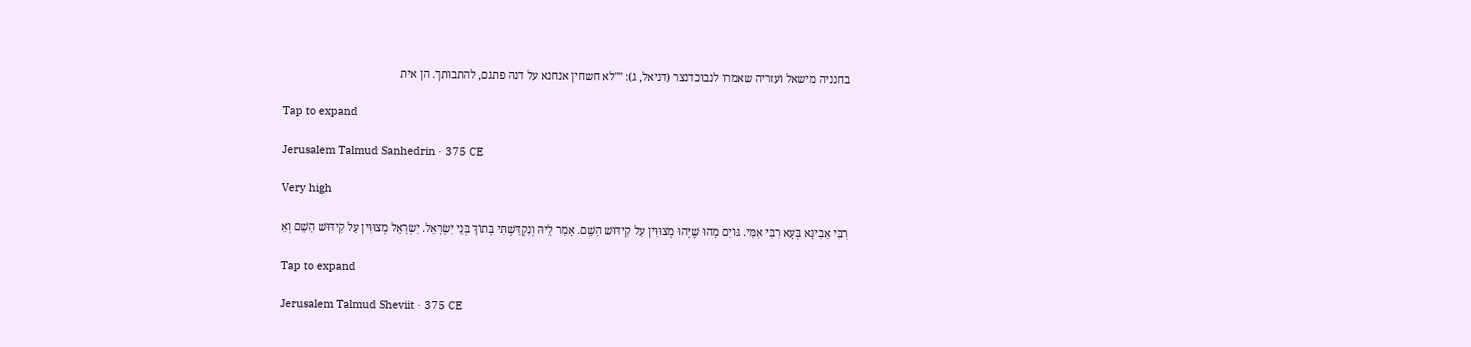בחנניה מישאל ועזריה שאמרו לנבוכדנצר (דניאל, ג): ""לא חשחין אנחנא על דנה פתגם, להתבותך. הן אית

Tap to expand

Jerusalem Talmud Sanhedrin · 375 CE

Very high

רִבִּי אַבִינָּא בְּעָא רִבִּי אִמִּי. גּוֹיִם מָהוּ שֶׁיְּהוּ מְצוּוִּין עַל קִידּוּשׁ הַשֵׁם. אָמַר לֵיהּ וְנִקְדַּשְׁתִּי בְּתוֹךְ בְּנֵי יִשְׂרָאֵל. יִשְׂרָאֵל מְצוּוִּין עַל קִידּוּשׁ הַשֵׁם וְאֵ

Tap to expand

Jerusalem Talmud Sheviit · 375 CE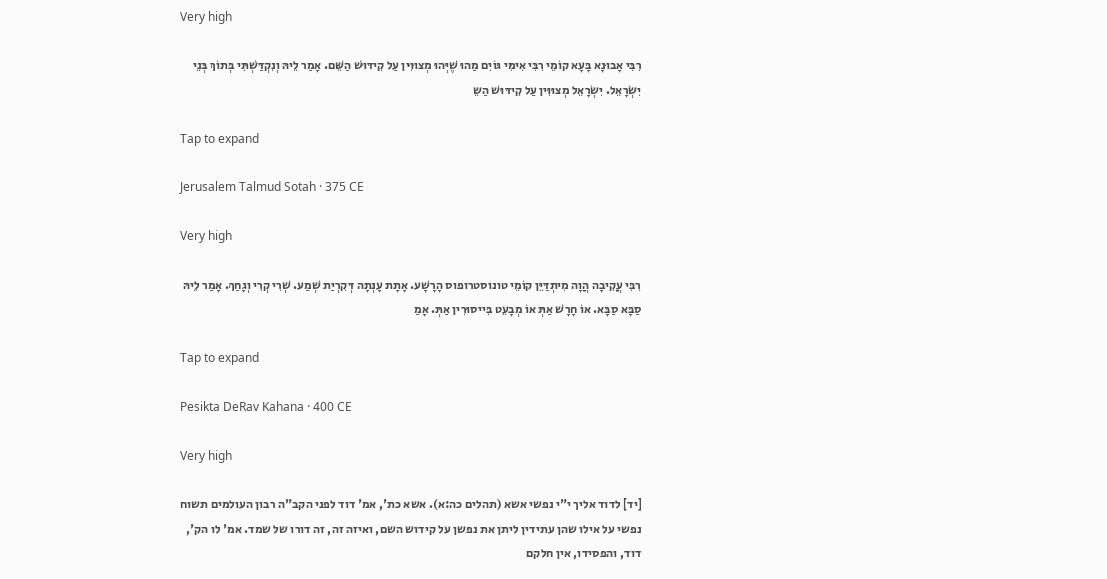Very high

רִבִּי אָבוּנָא בָּעָא קוֹמֵי רִבִּי אִימִּי גּוֹיִם מַהוּ שֶׁיְּהוּ מְצוּוִּין עַל קִידּוּשׁ הַשֵּׁם. אָמַר לֵיהּ וְנִקְדַּשְׁתִּי בְּתוֹךְ בְּנֵי יִשְׂרָאֵל. יִשְׂרָאֵל מְצוּוִּין עַל קִידּוּשׁ הַשֵ

Tap to expand

Jerusalem Talmud Sotah · 375 CE

Very high

רִבִּי עֲקִיבָה הֲוָה מִיתְדַּיֵּן קוֹמֵי טונוסטרופוס הָרָשָׁע. אָתָת עָנְתָה דְּקִרְיַת שְׁמַע. שְׁרִי קְרִי וְגָחַךְ. אָמַר לֵיהּ סַבָּא סַבָּא. אוֹ חָרָשׁ אַתְּ אוֹ מְבָעֵט בִּייסוּרִין אַתְּ. אָמַ

Tap to expand

Pesikta DeRav Kahana · 400 CE

Very high

[יד] לדוד אליך י"י נפשי אשא (תהלים כה:א). אשא כת', אמ' דוד לפני הקב"ה רבון העולמים תשוח נפשי על אילו שהן עתידין ליתן את נפשן על קידוש השם, ואיזה זה, זה דורו של שמד. אמ' לו הק', דוד, והפסידו, אין חלקם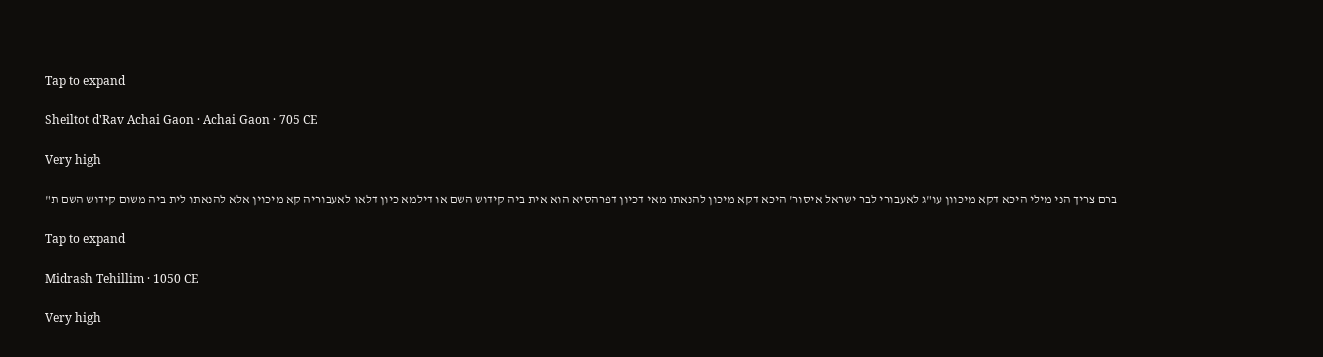Tap to expand

Sheiltot d'Rav Achai Gaon · Achai Gaon · 705 CE

Very high

ברם צריך הני מילי היכא דקא מיכוון עו"ג לאעבורי לבר ישראל איסור' היכא דקא מיכון להנאתו מאי דכיון דפרהסיא הוא אית ביה קידוש השם או דילמא כיון דלאו לאעבוריה קא מיכוין אלא להנאתו לית ביה משום קידוש השם ת"

Tap to expand

Midrash Tehillim · 1050 CE

Very high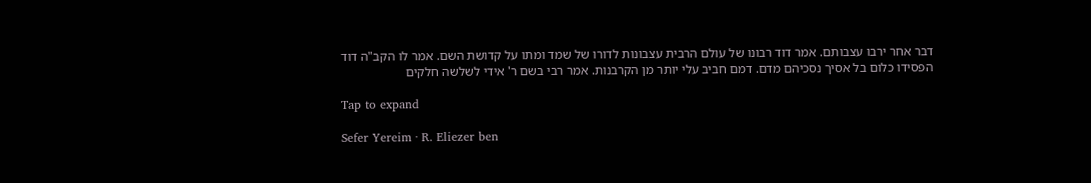דבר אחר ירבו עצבותם. אמר דוד רבונו של עולם הרבית עצבונות לדורו של שמד ומתו על קדושת השם. אמר לו הקב"ה דוד הפסידו כלום בל אסיך נסכיהם מדם. דמם חביב עלי יותר מן הקרבנות. אמר רבי בשם ר' אידי לשלשה חלקים

Tap to expand

Sefer Yereim · R. Eliezer ben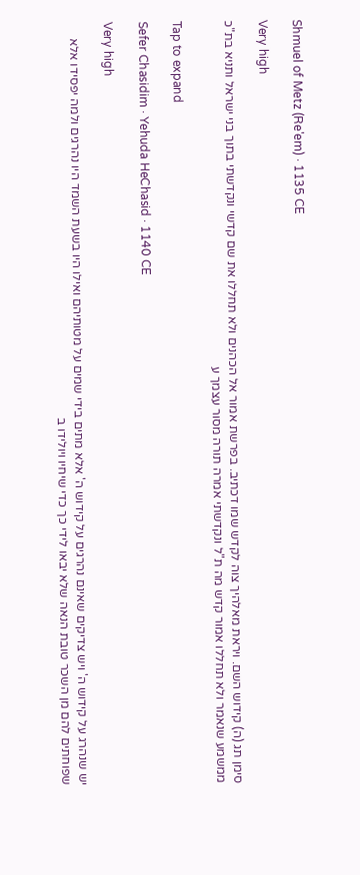Shmuel of Metz (Re'em) · 1135 CE

Very high

סימן תג (ה) קידוש השם. ויראת מאלהיך צוה לקדש שמו דכתיב. בפרשת אמור אל הכהנים ולא תחללו את שם קדשי ונקדשתי בתוך בני ישראל ותניא בת"כ ממשמע שנאמר ולא תחללו אמור קדש מה ת"ל ונקדשתי אמרה תורה מסור עצמך ע

Tap to expand

Sefer Chasidim · Yehuda HeChasid · 1140 CE

Very high

יש שנהרג על קידוש ה' ויש צדיקים שאינם נהרגים על קידוש ה' אלא מתים בידי שמים על מטותיהם ואילו היו בשעת השמד היו נהרגים ולמה יפסידו אלא שפוחתים להם מן השכר טובת הנאה שלא יבאו לידי כך כדי שיחיו ויולידו ב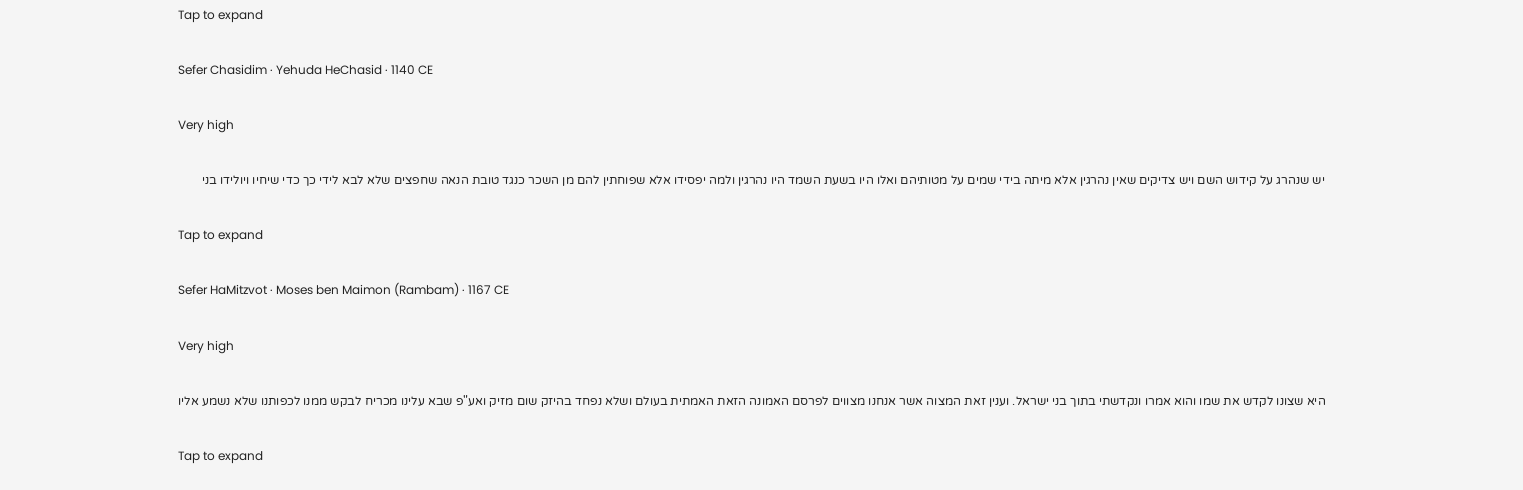Tap to expand

Sefer Chasidim · Yehuda HeChasid · 1140 CE

Very high

יש שנהרג על קידוש השם ויש צדיקים שאין נהרגין אלא מיתה בידי שמים על מטותיהם ואלו היו בשעת השמד היו נהרגין ולמה יפסידו אלא שפוחתין להם מן השכר כנגד טובת הנאה שחפצים שלא לבא לידי כך כדי שיחיו ויולידו בני

Tap to expand

Sefer HaMitzvot · Moses ben Maimon (Rambam) · 1167 CE

Very high

היא שצונו לקדש את שמו והוא אמרו ונקדשתי בתוך בני ישראל. וענין זאת המצוה אשר אנחנו מצווים לפרסם האמונה הזאת האמתית בעולם ושלא נפחד בהיזק שום מזיק ואע"פ שבא עלינו מכריח לבקש ממנו לכפותנו שלא נשמע אליו

Tap to expand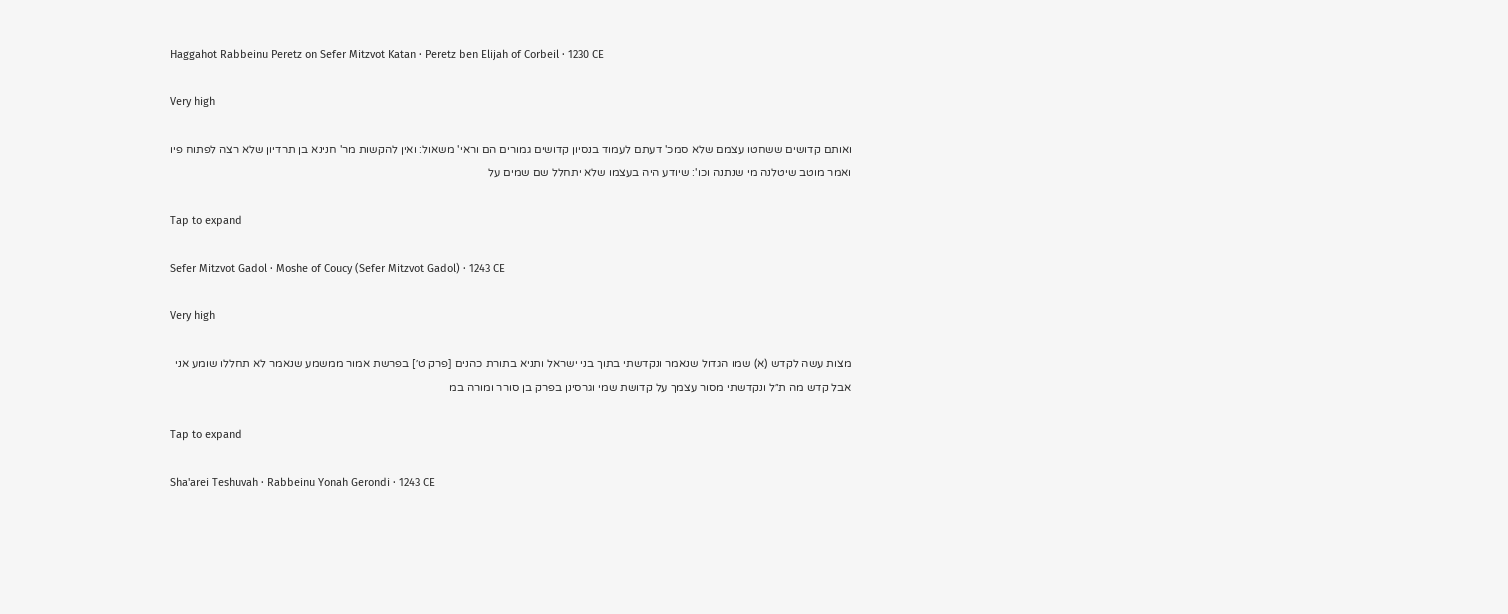Haggahot Rabbeinu Peretz on Sefer Mitzvot Katan · Peretz ben Elijah of Corbeil · 1230 CE

Very high

ואותם קדושים ששחטו עצמם שלא סמכ' דעתם לעמוד בנסיון קדושים גמורים הם וראי' משאול: ואין להקשות מר' חנינא בן תרדיון שלא רצה לפתוח פיו ואמר מוטב שיטלנה מי שנתנה וכו': שיודע היה בעצמו שלא יתחלל שם שמים על

Tap to expand

Sefer Mitzvot Gadol · Moshe of Coucy (Sefer Mitzvot Gadol) · 1243 CE

Very high

מצות עשה לקדש (א) שמו הגדול שנאמר ונקדשתי בתוך בני ישראל ותניא בתורת כהנים [פרק ט׳] בפרשת אמור ממשמע שנאמר לא תחללו שומע אני אבל קדש מה ת״ל ונקדשתי מסור עצמך על קדושת שמי וגרסינן בפרק בן סורר ומורה במ

Tap to expand

Sha'arei Teshuvah · Rabbeinu Yonah Gerondi · 1243 CE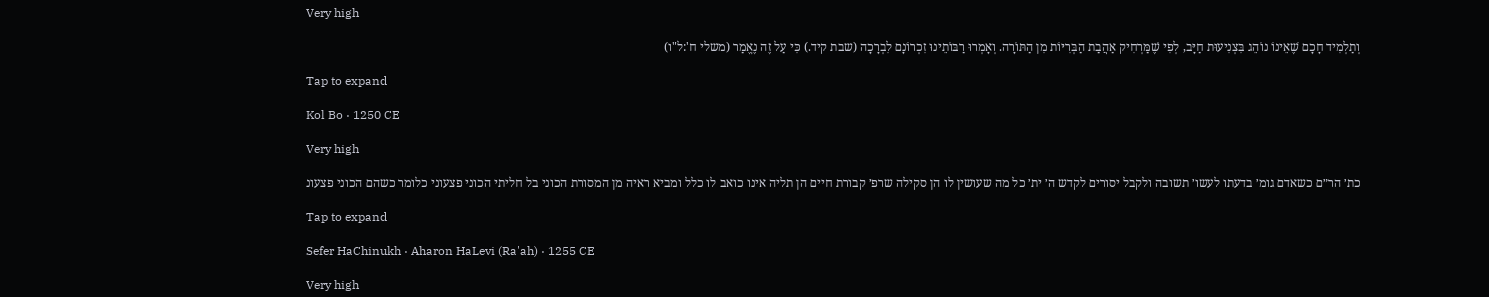Very high

וְתַלְמִיד חָכָם שֶׁאֵינוֹ נוֹהֵג בִּצְנִיעוּת חַיָּב, לְפִי שֶׁמַּרְחִיק אַהֲבַת הַבְּרִיּוֹת מִן הַתּוֹרָה. וְאָמְרוּ רַבּוֹתֵינוּ זִכְרוֹנָם לִבְרָכָה (שבת קיד.) כִּי עַל זֶה נֶאֱמַר (משלי ח':ל"ו)

Tap to expand

Kol Bo · 1250 CE

Very high

כת׳ הר״ם כשאדם גומ׳ בדעתו לעשו׳ תשובה ולקבל יסורים לקדש ה׳ ית׳ כל מה שעושין לו הן סקילה שרפ׳ קבורת חיים הן תליה אינו כואב לו כלל ומביא ראיה מן המסורת הכוני בל חליתי הכוני פצעוני כלומר כשהם הכוני פצעונ

Tap to expand

Sefer HaChinukh · Aharon HaLevi (Ra'ah) · 1255 CE

Very high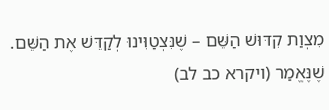מִצְוַת קִדּוּשׁ הַשֵּׁם – שֶׁנִּצְטַוִּינוּ לְקַדֵּשׁ אֶת הַשֵּׁם. שֶׁנֶּאֱמַר (ויקרא כב לב)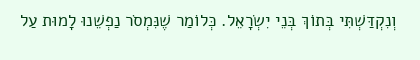וְנִקְדַּשְׁתִּי בְּתוֹךְ בְּנֵי יִשְׂרָאֵל. כְּלוֹמַר שֶׁנִּמְסֹר נַפְשֵׁנוּ לָמוּת עַל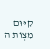קִיּוּם מִצְוֹת ה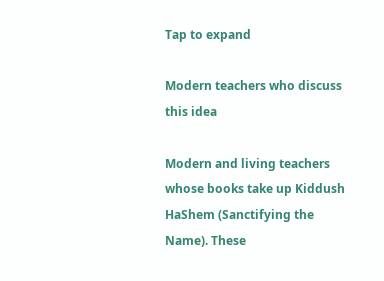Tap to expand

Modern teachers who discuss this idea

Modern and living teachers whose books take up Kiddush HaShem (Sanctifying the Name). These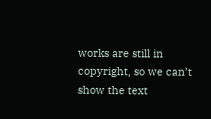works are still in copyright, so we can’t show the text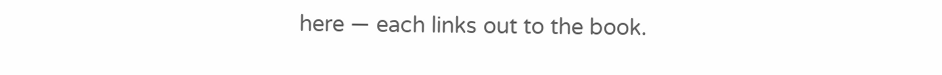here — each links out to the book.